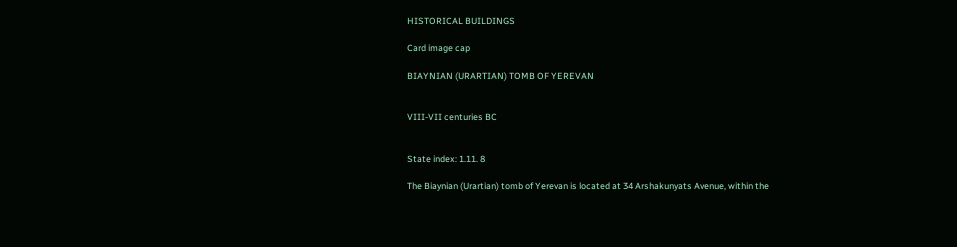HISTORICAL BUILDINGS

Card image cap

BIAYNIAN (URARTIAN) TOMB OF YEREVAN


VIII-VII centuries BC


State index: 1.11. 8

The Biaynian (Urartian) tomb of Yerevan is located at 34 Arshakunyats Avenue, within the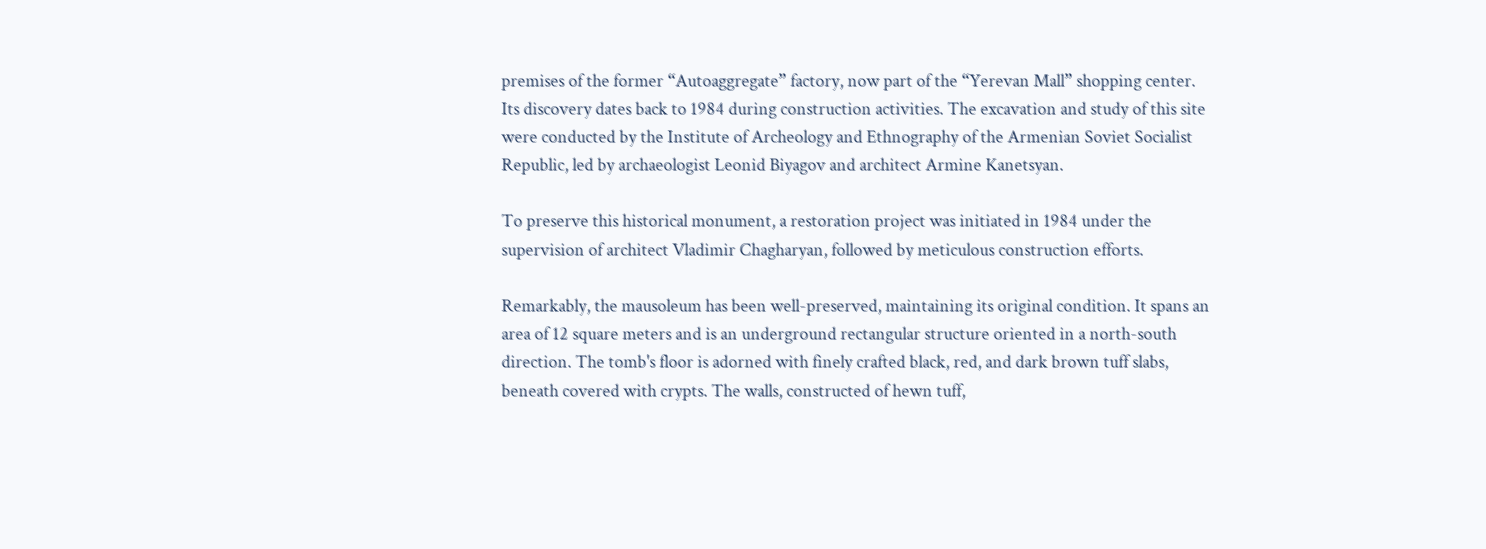premises of the former “Autoaggregate” factory, now part of the “Yerevan Mall” shopping center. Its discovery dates back to 1984 during construction activities. The excavation and study of this site were conducted by the Institute of Archeology and Ethnography of the Armenian Soviet Socialist Republic, led by archaeologist Leonid Biyagov and architect Armine Kanetsyan.

To preserve this historical monument, a restoration project was initiated in 1984 under the supervision of architect Vladimir Chagharyan, followed by meticulous construction efforts.

Remarkably, the mausoleum has been well-preserved, maintaining its original condition. It spans an area of 12 square meters and is an underground rectangular structure oriented in a north-south direction. The tomb's floor is adorned with finely crafted black, red, and dark brown tuff slabs, beneath covered with crypts. The walls, constructed of hewn tuff,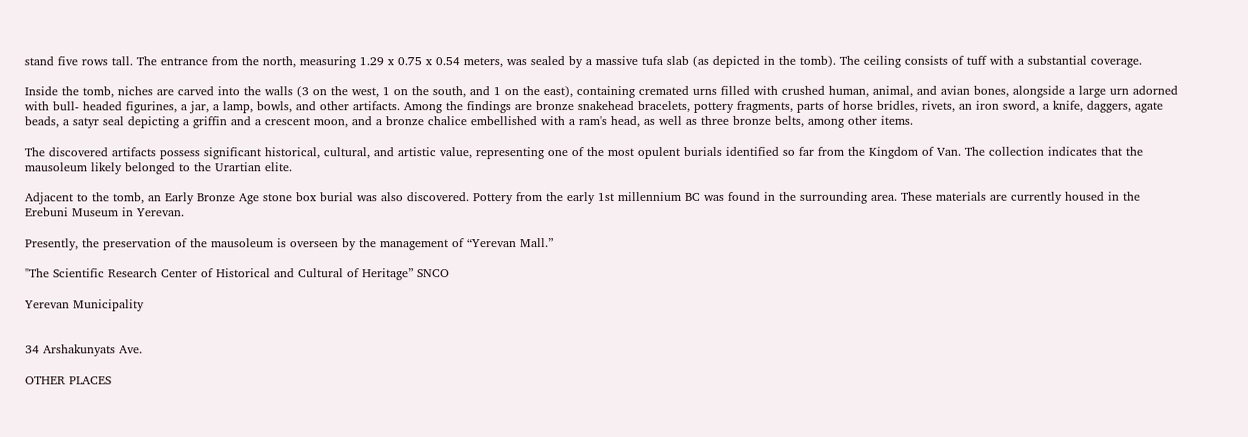stand five rows tall. The entrance from the north, measuring 1.29 x 0.75 x 0.54 meters, was sealed by a massive tufa slab (as depicted in the tomb). The ceiling consists of tuff with a substantial coverage.

Inside the tomb, niches are carved into the walls (3 on the west, 1 on the south, and 1 on the east), containing cremated urns filled with crushed human, animal, and avian bones, alongside a large urn adorned with bull- headed figurines, a jar, a lamp, bowls, and other artifacts. Among the findings are bronze snakehead bracelets, pottery fragments, parts of horse bridles, rivets, an iron sword, a knife, daggers, agate beads, a satyr seal depicting a griffin and a crescent moon, and a bronze chalice embellished with a ram's head, as well as three bronze belts, among other items.

The discovered artifacts possess significant historical, cultural, and artistic value, representing one of the most opulent burials identified so far from the Kingdom of Van. The collection indicates that the mausoleum likely belonged to the Urartian elite.

Adjacent to the tomb, an Early Bronze Age stone box burial was also discovered. Pottery from the early 1st millennium BC was found in the surrounding area. These materials are currently housed in the Erebuni Museum in Yerevan.

Presently, the preservation of the mausoleum is overseen by the management of “Yerevan Mall.”

"The Scientific Research Center of Historical and Cultural of Heritage” SNCO

Yerevan Municipality


34 Arshakunyats Ave.

OTHER PLACES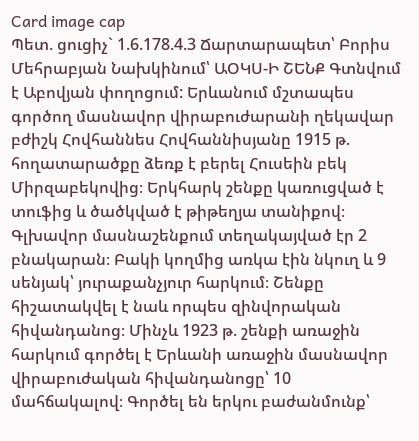Card image cap
Պետ. ցուցիչ` 1.6.178.4.3 Ճարտարապետ՝ Բորիս Մեհրաբյան Նախկինում՝ ԱՕԿՍ-Ի ՇԵՆՔ Գտնվում է Աբովյան փողոցում: Երևանում մշտապես գործող մասնավոր վիրաբուժարանի ղեկավար բժիշկ Հովհաննես Հովհաննիսյանը 1915 թ. հողատարածքը ձեռք է բերել Հուսեին բեկ Միրզաբեկովից։ Երկհարկ շենքը կառուցված է տուֆից և ծածկված է թիթեղյա տանիքով։ Գլխավոր մասնաշենքում տեղակայված էր 2 բնակարան։ Բակի կողմից առկա էին նկուղ և 9 սենյակ՝ յուրաքանչյուր հարկում։ Շենքը հիշատակվել է նաև որպես զինվորական հիվանդանոց։ Մինչև 1923 թ. շենքի առաջին հարկում գործել է Երևանի առաջին մասնավոր վիրաբուժական հիվանդանոցը՝ 10 մահճակալով։ Գործել են երկու բաժանմունք՝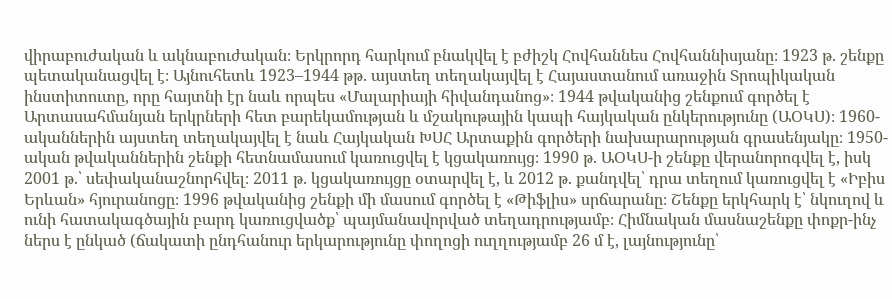վիրաբուժական և ակնաբուժական։ Երկրորդ հարկում բնակվել է բժիշկ Հովհաննես Հովհաննիսյանը։ 1923 թ. շենքը պետականացվել է։ Այնուհետև 1923–1944 թթ. այստեղ տեղակայվել է Հայաստանում առաջին Տրոպիկական ինստիտուտը, որը հայտնի էր նաև որպես «Մալարիայի հիվանդանոց»։ 1944 թվականից շենքում գործել է Արտասահմանյան երկրների հետ բարեկամության և մշակութային կապի հայկական ընկերությունը (ԱՕԿՍ)։ 1960-ականներին այստեղ տեղակայվել է նաև Հայկական ԽՍՀ Արտաքին գործերի նախարարության գրասենյակը։ 1950-ական թվականներին շենքի հետնամասում կառուցվել է կցակառույց։ 1990 թ. ԱՕԿՍ-ի շենքը վերանորոգվել է, իսկ 2001 թ.՝ սեփականաշնորհվել։ 2011 թ. կցակառույցը օտարվել է, և 2012 թ. քանդվել՝ դրա տեղում կառուցվել է «Իբիս Երևան» հյուրանոցը։ 1996 թվականից շենքի մի մասում գործել է «Թիֆլիս» սրճարանը։ Շենքը երկհարկ է՝ նկուղով և ունի հատակագծային բարդ կառուցվածք՝ պայմանավորված տեղադրությամբ։ Հիմնական մասնաշենքը փոքր-ինչ ներս է ընկած (ճակատի ընդհանուր երկարությունը փողոցի ուղղությամբ 26 մ է, լայնությունը՝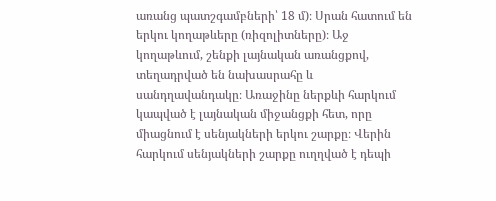առանց պատշգամբների՝ 18 մ)։ Սրան հատում են երկու կողաթևերը (ռիզոլիտները)։ Աջ կողաթևում, շենքի լայնական առանցքով, տեղադրված են նախասրահը և սանդղավանդակը։ Առաջինը ներքևի հարկում կապված է լայնական միջանցքի հետ, որը միացնում է սենյակների երկու շարքը։ Վերին հարկում սենյակների շարքը ուղղված է դեպի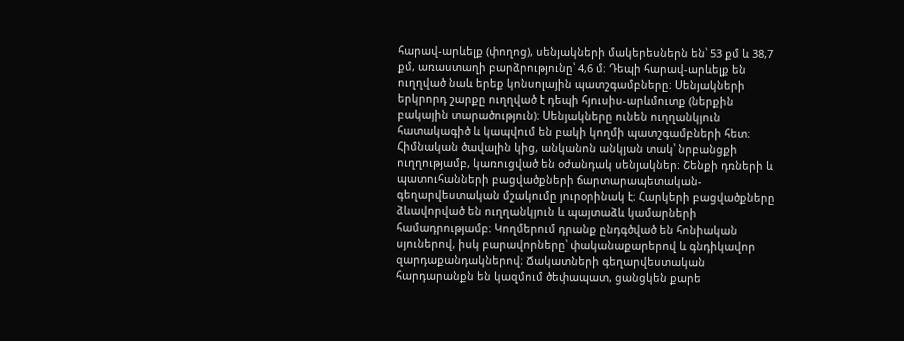հարավ-արևելք (փողոց), սենյակների մակերեսներն են՝ 53 քմ և 38,7 քմ, առաստաղի բարձրությունը՝ 4,6 մ։ Դեպի հարավ-արևելք են ուղղված նաև երեք կոնսոլային պատշգամբները։ Սենյակների երկրորդ շարքը ուղղված է դեպի հյուսիս-արևմուտք (ներքին բակային տարածություն)։ Սենյակները ունեն ուղղանկյուն հատակագիծ և կապվում են բակի կողմի պատշգամբների հետ։ Հիմնական ծավալին կից, անկանոն անկյան տակ՝ նրբանցքի ուղղությամբ, կառուցված են օժանդակ սենյակներ։ Շենքի դռների և պատուհանների բացվածքների ճարտարապետական-գեղարվեստական մշակումը յուրօրինակ է։ Հարկերի բացվածքները ձևավորված են ուղղանկյուն և պայտաձև կամարների համադրությամբ։ Կողմերում դրանք ընդգծված են հոնիական սյուներով, իսկ բարավորները՝ փականաքարերով և գնդիկավոր զարդաքանդակներով։ Ճակատների գեղարվեստական հարդարանքն են կազմում ծեփապատ, ցանցկեն քարե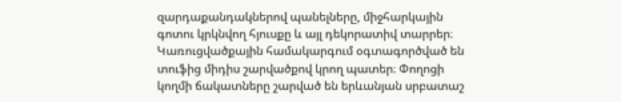զարդաքանդակներով պանելները, միջհարկային գոտու կրկնվող հյուսքը և այլ դեկորատիվ տարրեր։ Կառուցվածքային համակարգում օգտագործված են տուֆից միդիս շարվածքով կրող պատեր։ Փողոցի կողմի ճակատները շարված են երևանյան սրբատաշ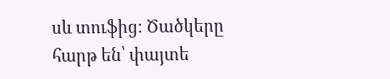սև տուֆից։ Ծածկերը հարթ են՝ փայտե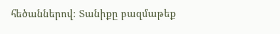հեծաններով։ Տանիքը բազմաթեք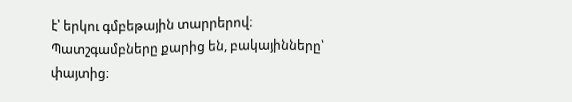է՝ երկու գմբեթային տարրերով։ Պատշգամբները քարից են, բակայինները՝ փայտից։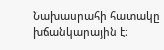Նախասրահի հատակը խճանկարային է։